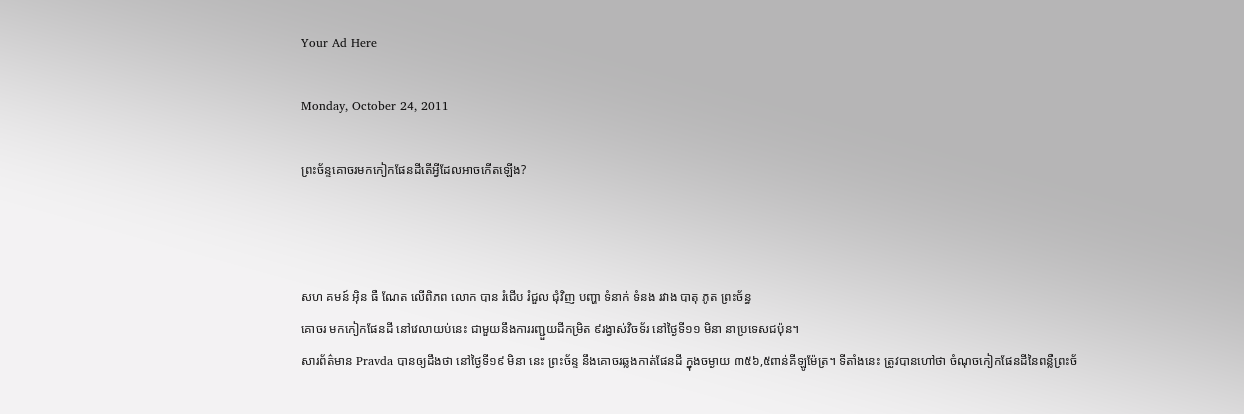Your Ad Here

Monday, October 24, 2011

ព្រះច័ន្ទគោចរមកកៀកផែនដីតើអ្វីដែលអាចកើតឡើង?



សហ គមន៍ អ៊ិន ធឺ ណែត លើពិភព លោក បាន រំជើប រំជួល ជុំវិញ បញ្ហា ទំនាក់ ទំនង រវាង បាតុ ភូត ព្រះច័ន្ធ
គោចរ មកកៀកផែនដី នៅវេលាយប់នេះ ជាមួយនឹងការរញ្ជួយដីកម្រិត ៩រង្វាស់វិចទ័រ នៅថ្ងៃទី១១ មិនា នាប្រទេសជប៉ុន។
សារព័ត៌មាន Pravda បានឲ្យដឹងថា នៅថ្ងៃទី១៩ មិនា នេះ ព្រះច័ន្ទ នឹងគោចរឆ្លងកាត់ផែនដី ក្នុងចម្ងាយ ៣៥៦,៥ពាន់គីឡូម៉ែត្រ។ ទីតាំងនេះ ត្រូវបានហៅថា ចំណុចកៀកផែនដីនៃពន្លឺព្រះច័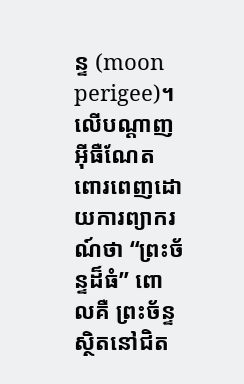ន្ទ (moon perigee)។
លើបណ្តាញអ៊ីធឺណែត ពោរពេញដោយការព្យាករណ៍ថា “ព្រះច័ន្ទដ៏ធំ” ពោលគឺ ព្រះច័ន្ទស្ថិតនៅជិត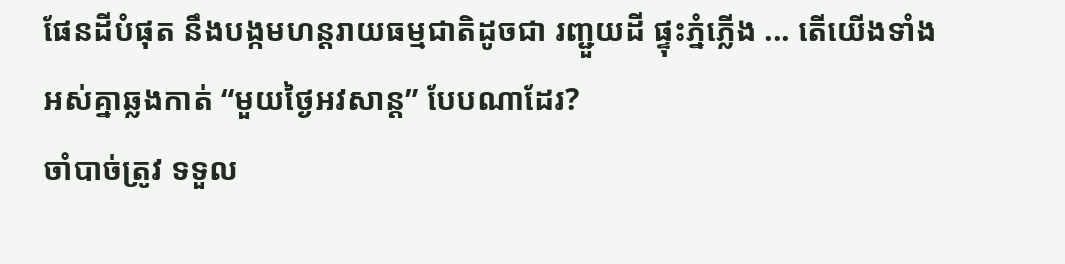ផែនដីបំផុត នឹងបង្កមហន្តរាយធម្មជាតិដូចជា រញ្ជួយដី ផ្ទុះភ្នំភ្លើង ... តើយើងទាំងអស់គ្នាឆ្លងកាត់ “មួយថ្ងៃអវសាន្ត” បែបណាដែរ?
ចាំបាច់ត្រូវ ទទួល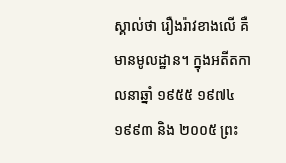ស្គាល់ថា រឿងរ៉ាវខាងលើ គឺមានមូលដ្ឋាន។ ក្នុងអតីតកាលនាឆ្នាំ ១៩៥៥ ១៩៧៤ ១៩៩៣ និង ២០០៥ ព្រះ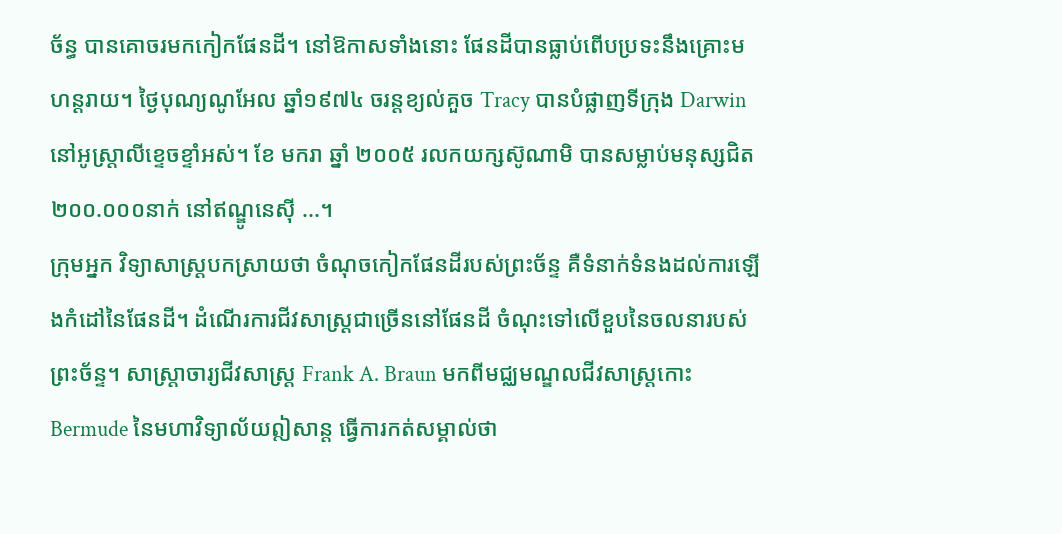ច័ន្ធ បានគោចរមកកៀកផែនដី។ នៅឱកាសទាំងនោះ ផែនដីបានធ្លាប់ពើបប្រទះនឹងគ្រោះមហន្តរាយ។ ថ្ងៃបុណ្យណូអែល ឆ្នាំ១៩៧៤ ចរន្តខ្យល់គួច Tracy បានបំផ្លាញទីក្រុង Darwin នៅអូស្រ្តាលីខ្ទេចខ្ទាំអស់។ ខែ មករា ឆ្នាំ ២០០៥ រលកយក្សស៊ូណាមិ បានសម្លាប់មនុស្សជិត ២០០.០០០នាក់ នៅឥណ្ឌូនេស៊ី ...។
ក្រុមអ្នក វិទ្យាសាស្រ្តបកស្រាយថា ចំណុចកៀកផែនដីរបស់ព្រះច័ន្ទ គឺទំនាក់ទំនងដល់ការឡើងកំដៅនៃផែនដី។ ដំណើរការជីវសាស្រ្តជាច្រើននៅផែនដី ចំណុះទៅលើខួបនៃចលនារបស់ព្រះច័ន្ទ។ សាស្រ្តាចារ្យជីវសាស្រ្ត Frank A. Braun មកពីមជ្ឈមណ្ឌលជីវសាស្រ្តកោះ Bermude នៃមហាវិទ្យាល័យឦសាន្ត ធ្វើការកត់សម្គាល់ថា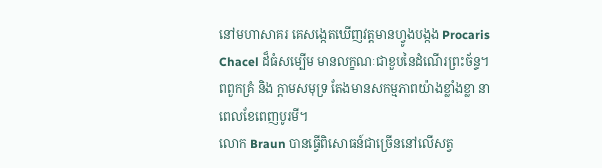នៅមហាសាគរ គេសង្កេតឃើញវត្តមានហ្វូងបង្កង Procaris Chacel ដ៏ធំសម្បើម មានលក្ខណៈជាខួបនៃដំណើរព្រះច័ន្ទ។ ពពួកគ្រំ និង ក្តាមសមុទ្រ តែងមានសកម្មភាពយ៉ាងខ្លាំងខ្លា នាពេលខែពេញបូរមី។
លោក Braun បានធ្វើពិសោធន៍ជាច្រើននៅលើសត្វ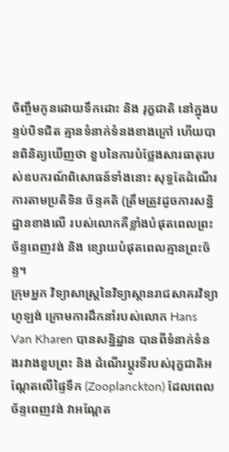ចិញ្ចឹមកូនដោយទឹកដោះ និង រុក្ខជាតិ នៅក្នុងបន្ទប់បិទជិត គ្មានទំនាក់ទំនងខាងក្រៅ ហើយបានពិនិត្យឃើញថា ខួបនៃការបំថ្លែងសារធាតុរបស់ឧបករណ៍ពិសោធន៍ទាំងនោះ សុទ្ធតែដំណើរការតាមប្រតិទិន ច័ន្ទគតិ (ត្រឹមត្រូវដូចការសន្និដ្ឋានខាងលើ របស់លោកគឺខ្លាំងបំផុតពេលព្រះច័ន្ទពេញវង់ និង ខ្សោយបំផុតពេលគ្មានព្រះច័ន្ទ។
ក្រុមអ្នក វិទ្យាសាស្រ្តនៃវិទ្យាស្ថានរាជសាគរវិទ្យា ហូឡង់ ក្រោមការដឹកនាំរបស់លោក Hans Van Kharen បានសន្និដ្ឋាន បានពីទំនាក់ទំនងរវាងខួបព្រះ និង ដំណើរប្តូរទីរបស់រុក្ខជាតិអណ្តែតលើផ្ទៃទឹក (Zooplanckton) ដែលពេលច័ន្ទពេញវង់ វាអណ្តែត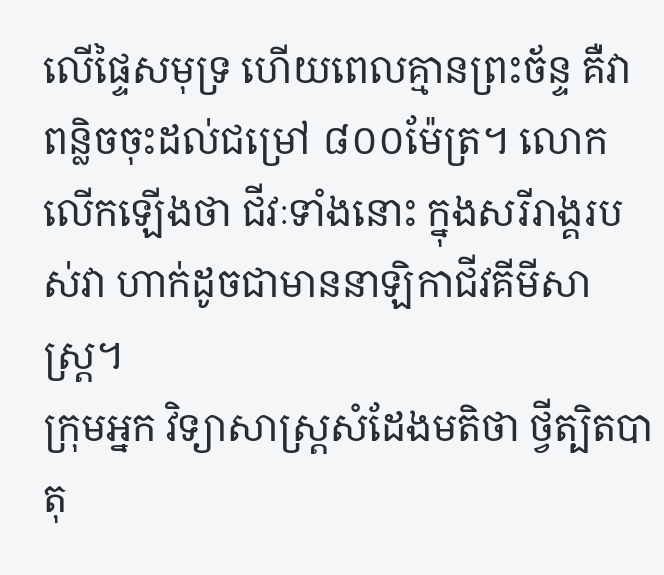លើផ្ទៃសមុទ្រ ហើយពេលគ្មានព្រះច័ន្ទ គឺវាពន្លិចចុះដល់ជម្រៅ ៨០០ម៉ែត្រ។ លោកលើកឡើងថា ជីវៈទាំងនោះ ក្នុងសរីរាង្គរបស់វា ហាក់ដូចជាមាននាឡិកាជីវគីមីសាស្រ្ត។
ក្រុមអ្នក វិទ្យាសាស្ត្រសំដែងមតិថា ថ្វីត្បិតបាតុ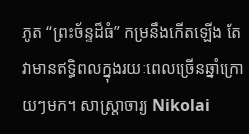ភូត “ព្រះច័ន្ទដ៏ធំ” កម្រនឹងកើតឡើង តែវាមានឥទ្ធិពលក្នុងរយៈពេលច្រើនឆ្នាំក្រោយៗមក។ សាស្ត្រាចារ្យ Nikolai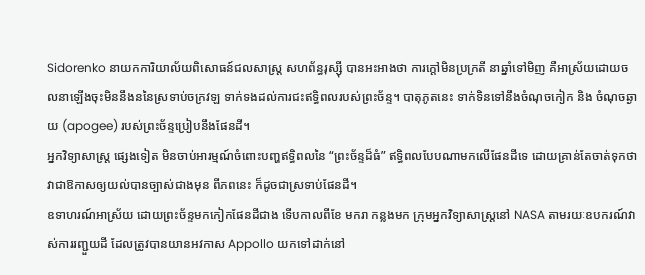Sidorenko នាយកការិយាល័យពិសោធន៍ជលសាស្រ្ត សហព័ន្ធរុស្ស៊ី បានអះអាងថា ការក្តៅមិនប្រក្រតី នាឆ្នាំទៅមិញ គឺអាស្រ័យដោយចលនាឡើងចុះមិននឹងននៃស្រទាប់ចក្រវឡ ទាក់ទងដល់ការជះឥទ្ធិពលរបស់ព្រះច័ន្ទ។ បាតុភូតនេះ ទាក់ទិនទៅនឹងចំណុចកៀក និង ចំណុចឆ្ងាយ (apogee) របស់ព្រះច័ន្ទប្រៀបនឹងផែនដី។
អ្នកវិទ្យាសាស្រ្ត ផ្សេងទៀត មិនចាប់អារម្មណ៍ចំពោះបញ្ហឥទ្ធិពលនៃ “ព្រះច័ន្ទដ៏ធំ” ឥទ្ធិពលបែបណាមកលើផែនដីទេ ដោយគ្រាន់តែចាត់ទុកថា វាជាឱកាសឲ្យយល់បានច្បាស់ជាងមុន ពីភពនេះ ក៏ដូចជាស្រទាប់ផែនដី។
ឧទាហរណ៍អាស្រ័យ ដោយព្រះច័ន្ទមកកៀកផែនដីជាង ទើបកាលពីខែ មករា កន្លងមក ក្រុមអ្នកវិទ្យាសាស្រ្តនៅ NASA តាមរយៈឧបករណ៍វាស់ការរញ្ជួយដី ដែលត្រូវបានយានអវកាស Appollo យកទៅដាក់នៅ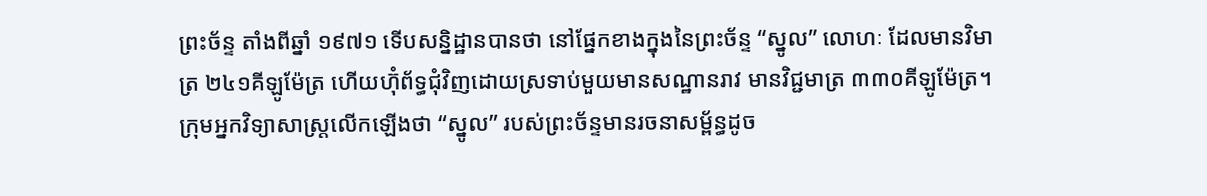ព្រះច័ន្ទ តាំងពីឆ្នាំ ១៩៧១ ទើបសន្និដ្ឋានបានថា នៅផ្នែកខាងក្នុងនៃព្រះច័ន្ទ “ស្នូល” លោហៈ ដែលមានវិមាត្រ ២៤១គីឡូម៉ែត្រ ហើយហ៊ុំព័ទ្ធជុំវិញដោយស្រទាប់មួយមានសណ្ឋានរាវ មានវិជ្ជមាត្រ ៣៣០គីឡូម៉ែត្រ។ ក្រុមអ្នកវិទ្យាសាស្រ្តលើកឡើងថា “ស្នូល” របស់ព្រះច័ន្ទមានរចនាសម័្ពន្ធដូច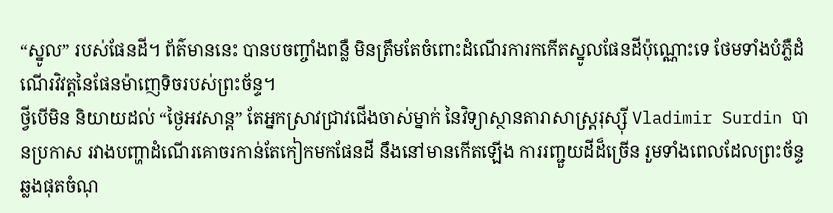“ស្នូល” របស់ផែនដី។ ព័ត៌មាននេះ បានបចញ្ចាំងពន្លឺ មិនត្រឹមតែចំពោះដំណើរការកកើតស្នូលផែនដីប៉ុណ្ណោះទេ ថែមទាំងបំភ្លឺដំណើរវិវត្តនៃផែនម៉ាញេទិចរបស់ព្រះច័ន្ទ។
ថ្វីបើមិន និយាយដល់ “ថ្ងៃអវសាន្ត” តែអ្នកស្រាវជ្រាវជើងចាស់ម្នាក់ នៃវិទ្យាស្ថានតារាសាស្រ្តរុស្ស៊ី Vladimir Surdin បានប្រកាស រវាងបញ្ហាដំណើរគោចរកាន់តែកៀកមកផែនដី នឹងនៅមានកើតឡើង ការរញ្ជួយដីដ៏ច្រើន រួមទាំងពេលដែលព្រះច័ន្ទឆ្លងផុតចំណុ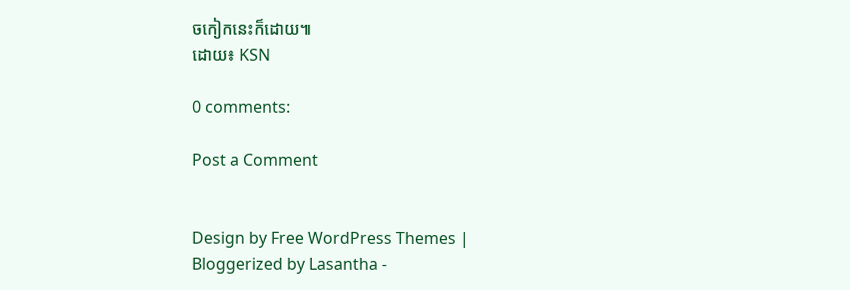ចកៀកនេះក៏ដោយ៕
ដោយ៖ KSN

0 comments:

Post a Comment


Design by Free WordPress Themes | Bloggerized by Lasantha -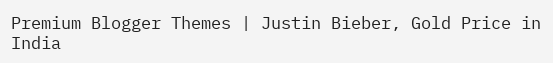Premium Blogger Themes | Justin Bieber, Gold Price in India